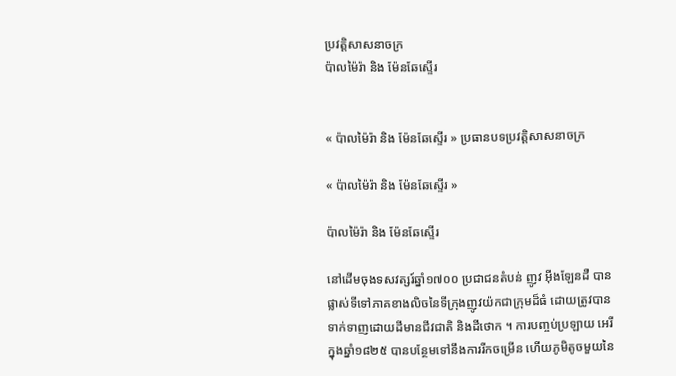ប្រវត្តិសាសនាចក្រ
ប៉ាលម៉ៃរ៉ា និង ម៉ែនឆែស្ទើរ


« ប៉ាលម៉ៃរ៉ា និង ម៉ែនឆែស្ទើរ » ប្រធានបទប្រវត្តិសាសនាចក្រ

« ប៉ាលម៉ៃរ៉ា និង ម៉ែនឆែស្ទើរ »

ប៉ាលម៉ៃរ៉ា និង ម៉ែនឆែស្ទើរ

នៅដើមចុងទសវត្សរ៍ឆ្នាំ១៧០០ ប្រជាជនតំបន់ ញូវ អ៊ីងឡែនដឺ បានផ្លាស់ទីទៅភាគខាងលិចនៃទីក្រុងញូវយ៉កជាក្រុមដ៏ធំ ដោយត្រូវបានទាក់ទាញដោយដីមានជីវជាតិ និងដីថោក ។ ការបញ្ចប់ប្រឡាយ អេរី ក្នុងឆ្នាំ១៨២៥ បានបន្ថែមទៅនឹងការរីកចម្រើន ហើយភូមិតូចមួយនៃ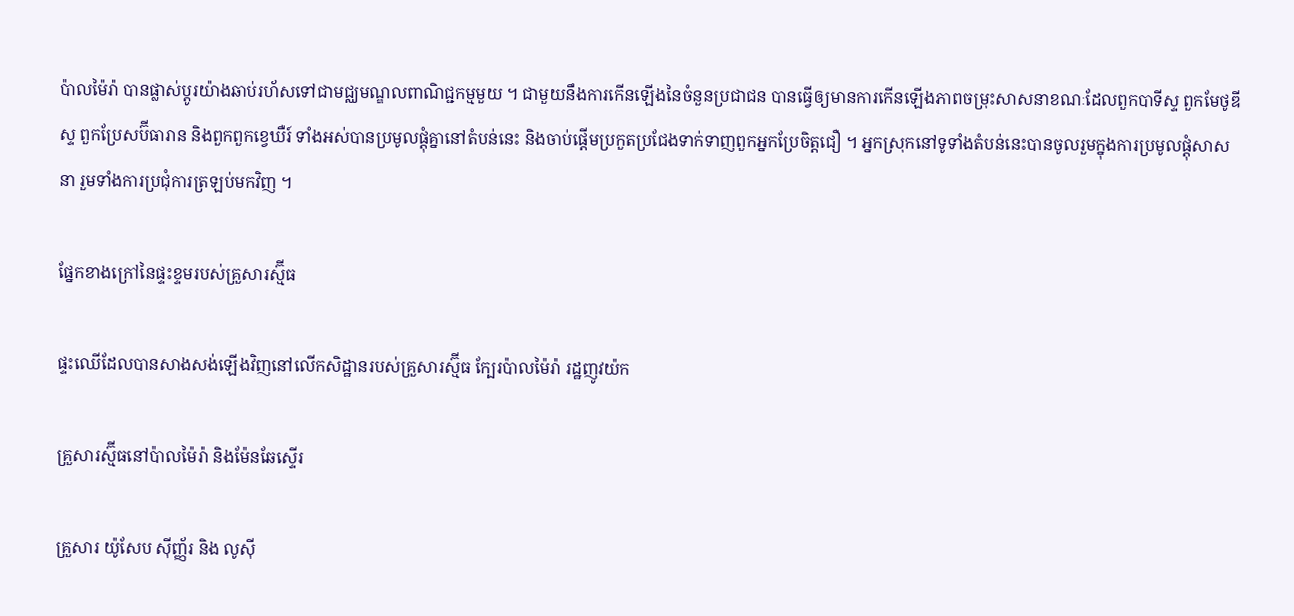ប៉ាលម៉ៃរ៉ា បានផ្លាស់ប្តូរយ៉ាងឆាប់រហ័សទៅជាមជ្ឈមណ្ឌលពាណិជ្ជកម្មមួយ ។ ជាមួយនឹងការកើនឡើងនៃចំនួនប្រជាជន បានធ្វើឲ្យមានការកើនឡើងភាពចម្រុះសាសនាខណៈដែលពួកបាទីស្ទ ពួកមែថូឌីស្ទ ពួកប្រែសប៊ីធារាន និងពួកពួកខ្វេឃឺរ៍ ទាំងអស់បានប្រមូលផ្តុំគ្នានៅតំបន់នេះ និងចាប់ផ្តើមប្រកួតប្រជែងទាក់ទាញពួកអ្នកប្រែចិត្តជឿ ។ អ្នកស្រុកនៅទូទាំងតំបន់នេះបានចូលរួមក្នុងការប្រមូលផ្តុំសាសនា រួមទាំងការប្រជុំការត្រឡប់មកវិញ ។

ផ្នែកខាងក្រៅនៃផ្ទះខ្ទមរបស់គ្រួសារស្ម៊ីធ

ផ្ទះឈើដែលបានសាងសង់ឡើងវិញនៅលើកសិដ្ឋានរបស់គ្រួសារស្ម៊ីធ ក្បែរប៉ាលម៉ៃរ៉ា រដ្ឋញូវយ៉ក

គ្រួសារស្ម៊ីធនៅប៉ាលម៉ៃរ៉ា និងម៉ែនឆែស្ទើរ

គ្រួសារ យ៉ូសែប ស៊ីញ្ញ័រ និង លូស៊ី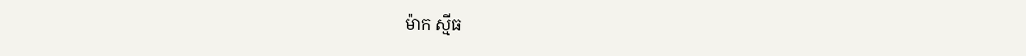ម៉ាក ស្មីធ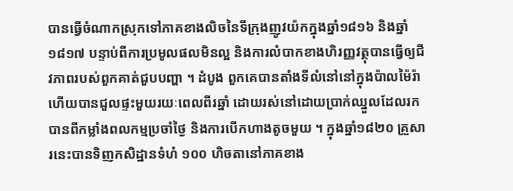បានធ្វើចំណាកស្រុកទៅភាគខាងលិចនៃទីក្រុងញូវយ៉កក្នុងឆ្នាំ១៨១៦ និងឆ្នាំ១៨១៧ បន្ទាប់ពីការប្រមូលផលមិនល្អ និងការលំបាកខាងហិរញ្ញវត្ថុបានធ្វើឲ្យជីវភាពរបស់ពួកគាត់ជួបបញ្ហា ។ ដំបូង ពួកគេបានតាំងទីលំនៅនៅក្នុងប៉ាលម៉ៃរ៉ា ហើយបានជួលផ្ទះមួយរយៈពេលពីរឆ្នាំ ដោយរស់នៅដោយប្រាក់ឈ្នួលដែលរកបានពីកម្លាំងពលកម្មប្រចាំថ្ងៃ និងការបើកហាងតូចមួយ ។ ក្នុងឆ្នាំ១៨២០ គ្រួសារនេះបានទិញកសិដ្ឋានទំហំ ១០០ ហិចតានៅភាគខាង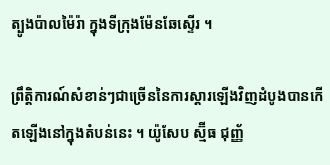ត្បូងប៉ាលម៉ៃរ៉ា ក្នុងទីក្រុងម៉ែនឆែស្ទើរ ។

ព្រឹត្តិការណ៍សំខាន់ៗជាច្រើននៃការស្តារឡើងវិញដំបូងបានកើតឡើងនៅក្នុងតំបន់នេះ ។ យ៉ូសែប ស្ម៊ីធ ជុញ្ញ័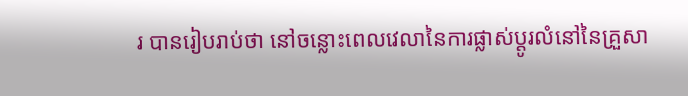រ បានរៀបរាប់ថា នៅចន្លោះពេលវេលានៃការផ្លាស់ប្តូរលំនៅនៃគ្រួសា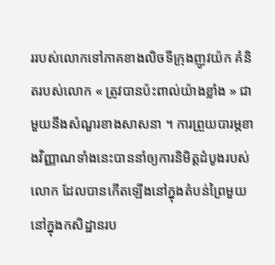ររបស់លោកទៅភាគខាងលិចទីក្រុងញូវយ៉ក គំនិតរបស់លោក « ត្រូវបានប៉ះពាល់យ៉ាងខ្លាំង » ជាមួយនឹងសំណួរខាងសាសនា ។ ការព្រួយបារម្ភខាងវិញ្ញាណទាំងនេះបាននាំឲ្យការនិមិត្តដំបូងរបស់លោក ដែលបានកើតឡើងនៅក្នុងតំបន់ព្រៃមួយនៅក្នុងកសិដ្ឋានរប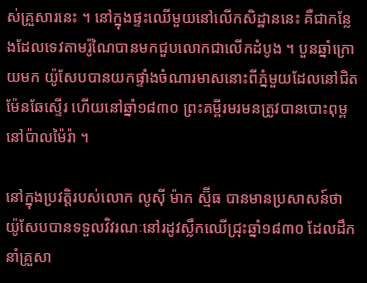ស់គ្រួសារនេះ ។ នៅក្នុងផ្ទះឈើមួយនៅលើកសិដ្ឋាននេះ គឺជាកន្លែងដែលទេវតាមរ៉ូណៃបានមកជួបលោកជាលើកដំបូង ។ បួនឆ្នាំក្រោយមក យ៉ូសែបបានយកផ្ទាំងចំណារមាសនោះពីភ្នំមួយដែលនៅជិតម៉ែនឆែស្ទើរ ហើយនៅឆ្នាំ១៨៣០ ព្រះគម្ពីរមរមនត្រូវបានបោះពុម្ពនៅប៉ាលម៉ៃរ៉ា ។

នៅក្នុងប្រវត្តិរបស់លោក លូស៊ី ម៉ាក ស្ម៊ីធ បានមានប្រសាសន៍ថា យ៉ូសែបបានទទួលវិវរណៈនៅរដូវស្លឹកឈើជ្រុះឆ្នាំ១៨៣០ ដែលដឹកនាំគ្រួសា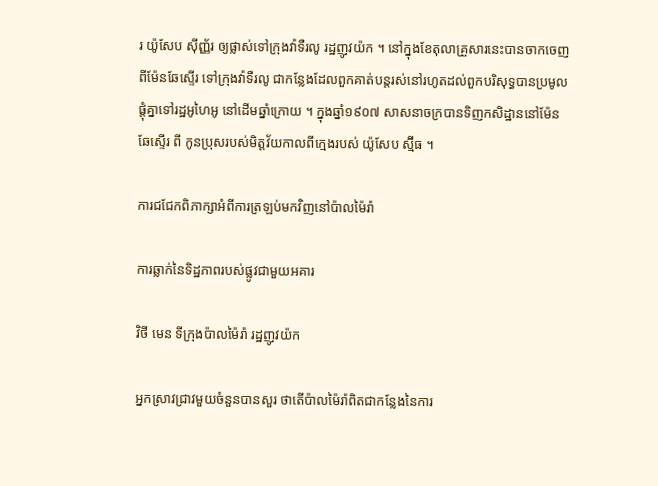រ យ៉ូសែប ស៊ីញ្ញ័រ ឲ្យផ្លាស់ទៅក្រុងវ៉ាទឺរលូ រដ្ឋញូវយ៉ក ។ នៅក្នុងខែតុលាគ្រួសារនេះបានចាកចេញពីម៉ែនឆែស្ទើរ ទៅក្រុងវ៉ាទឺរលូ ជាកន្លែងដែលពួកគាត់បន្តរស់នៅរហូតដល់ពួកបរិសុទ្ធបានប្រមូលផ្តុំគ្នាទៅរដ្ឋអូហៃអូ នៅដើមឆ្នាំក្រោយ ។ ក្នុងឆ្នាំ១៩០៧ សាសនាចក្របានទិញកសិដ្ឋាននៅម៉ែនឆែស្ទើរ ពី កូនប្រុសរបស់មិត្តវ័យកាលពីក្មេងរបស់ យ៉ូសែប ស្ម៊ីធ ។

ការជជែកពិភាក្សាអំពីការត្រឡប់មកវិញនៅប៉ាលម៉ៃរ៉ា

ការឆ្លាក់នៃទិដ្ឋភាពរបស់ផ្លូវជាមួយអគារ

វិថី មេន ទីក្រុងប៉ាលម៉ៃរ៉ា រដ្ឋញូវយ៉ក

អ្នកស្រាវជ្រាវមួយចំនួនបានសួរ ថាតើប៉ាលម៉ៃរ៉ាពិតជាកន្លែងនៃការ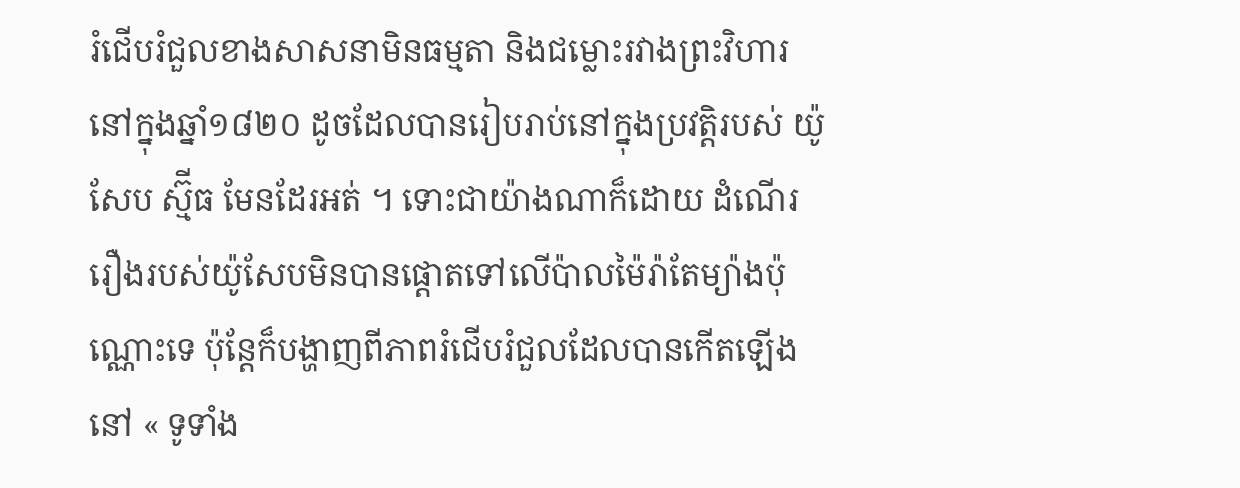រំជើបរំជួលខាងសាសនាមិនធម្មតា និងជម្លោះរវាងព្រះវិហារនៅក្នុងឆ្នាំ១៨២០ ដូចដែលបានរៀបរាប់នៅក្នុងប្រវត្តិរបស់ យ៉ូសែប ស្ម៊ីធ មែនដែរអត់ ។ ទោះជាយ៉ាងណាក៏ដោយ ដំណើររឿងរបស់យ៉ូសែបមិនបានផ្ដោតទៅលើប៉ាលម៉ៃរ៉ាតែម្យ៉ាងប៉ុណ្ណោះទេ ប៉ុន្តែក៏បង្ហាញពីភាពរំជើបរំជួលដែលបានកើតឡើងនៅ « ទូទាំង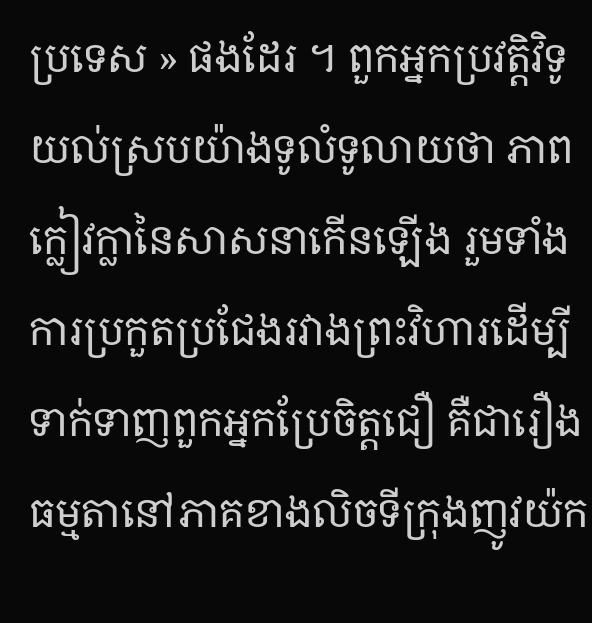ប្រទេស » ផងដែរ ។ ពួកអ្នកប្រវត្តិវិទូយល់ស្របយ៉ាងទូលំទូលាយថា ភាពក្លៀវក្លានៃសាសនាកើនឡើង រួមទាំងការប្រកួតប្រជែងរវាងព្រះវិហារដើម្បីទាក់ទាញពួកអ្នកប្រែចិត្តជឿ គឺជារឿងធម្មតានៅភាគខាងលិចទីក្រុងញូវយ៉ក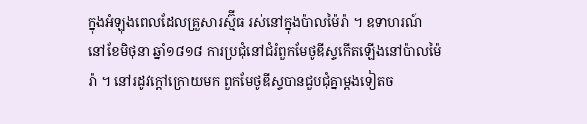ក្នុងអំឡុងពេលដែលគ្រួសារស្ម៊ីធ រស់នៅក្នុងប៉ាលម៉ៃរ៉ា ។ ឧទាហរណ៍ នៅខែមិថុនា ឆ្នាំ១៨១៨ ការប្រជុំនៅជំរំពួកមែថូឌីស្ទកើតឡើងនៅប៉ាលម៉ៃរ៉ា ។ នៅរដូវក្ដៅក្រោយមក ពួកមែថូឌីស្ទបានជួបជុំគ្នាម្ដងទៀតច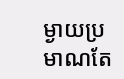ម្ងាយប្រមាណតែ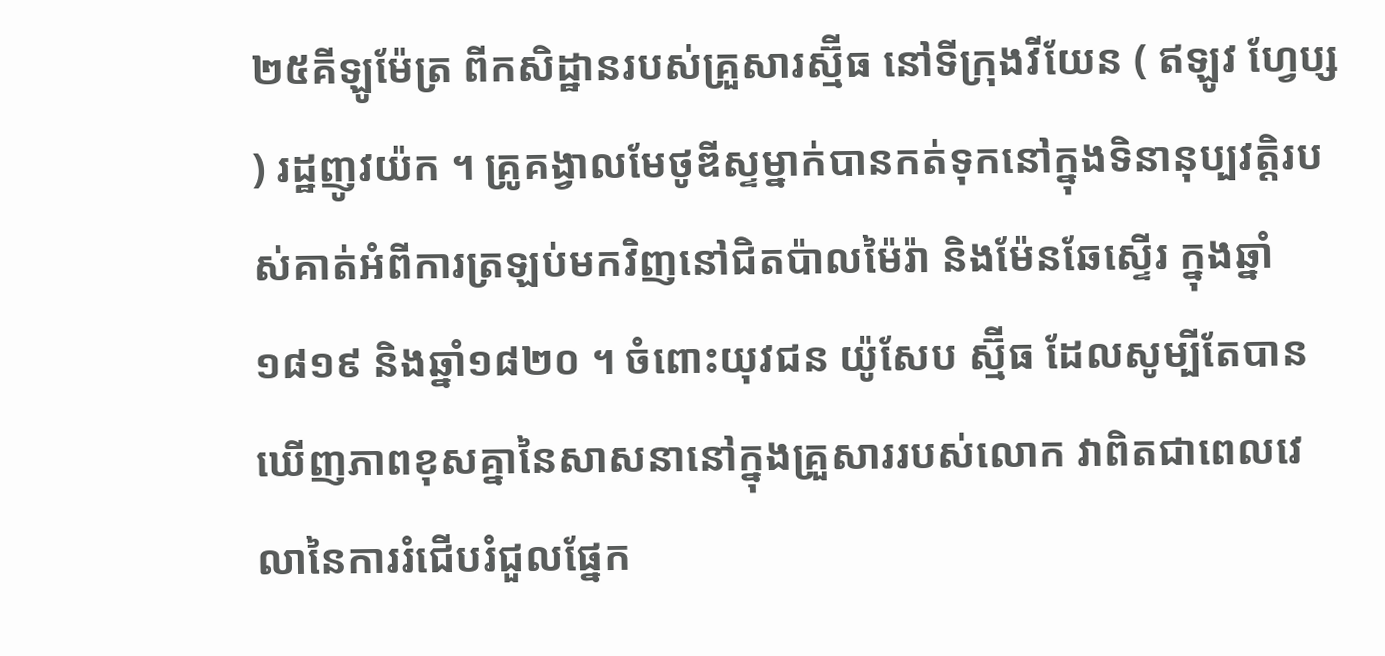២៥គីឡូម៉ែត្រ ពីកសិដ្ឋានរបស់គ្រួសារស្ម៊ីធ នៅទីក្រុងវីយែន ( ឥឡូវ ហ្វែប្ស ) រដ្ឋញូវយ៉ក ។ គ្រូគង្វាលមែថូឌីស្ទម្នាក់បានកត់ទុកនៅក្នុងទិនានុប្បវត្តិរបស់គាត់អំពីការត្រឡប់មកវិញនៅជិតប៉ាលម៉ៃរ៉ា និងម៉ែនឆែស្ទើរ ក្នុងឆ្នាំ១៨១៩ និងឆ្នាំ១៨២០ ។ ចំពោះយុវជន យ៉ូសែប ស្ម៊ីធ ដែលសូម្បីតែបានឃើញភាពខុសគ្នានៃសាសនានៅក្នុងគ្រួសាររបស់លោក វាពិតជាពេលវេលានៃការរំជើបរំជួលផ្នែក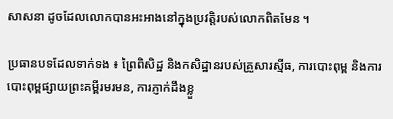សាសនា ដូចដែលលោកបានអះអាងនៅក្នុងប្រវត្តិរបស់លោកពិតមែន ។

ប្រធានបទដែលទាក់ទង ៖ ព្រៃពិសិដ្ឋ និងកសិដ្ឋានរបស់គ្រួសារស្មីធ, ការបោះពុម្ព និងការបោះពុម្ពផ្សាយព្រះគម្ពីរមរមន, ការភ្ញាក់ដឹងខ្លួ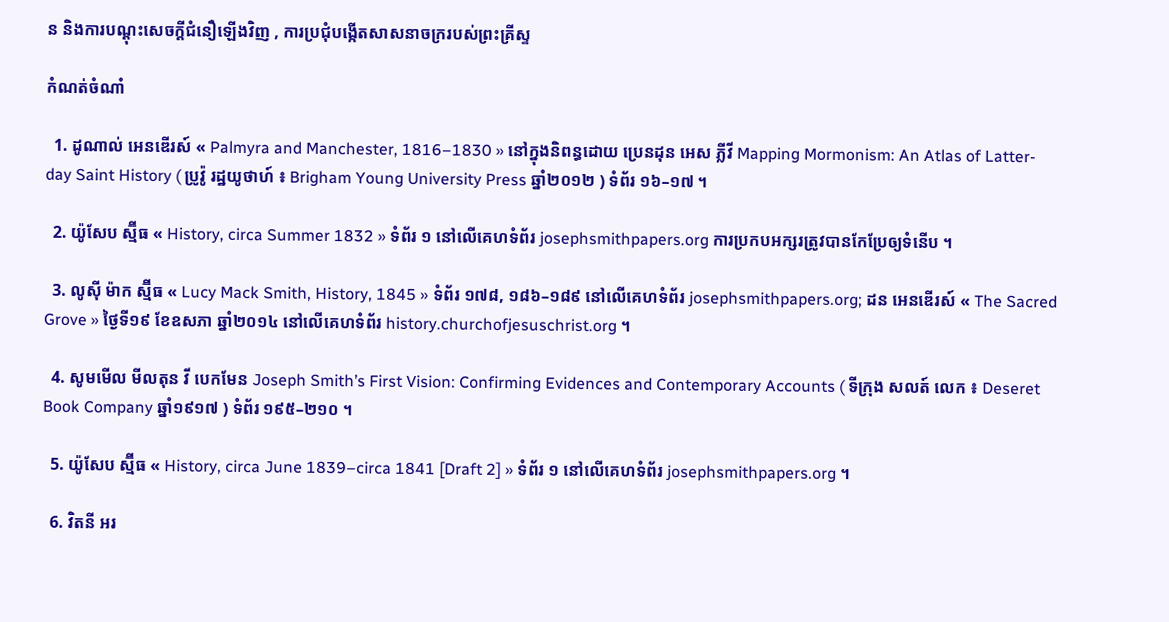ន និងការបណ្ដុះសេចក្តីជំនឿឡើងវិញ , ការប្រជុំបង្កើតសាសនាចក្ររបស់ព្រះគ្រីស្ទ

កំណត់ចំណាំ

  1. ដូណាល់ អេនឌើរស៍ « Palmyra and Manchester, 1816–1830 » នៅក្នុងនិពន្ធដោយ ប្រេនដុន អេស ភ្លីវី Mapping Mormonism: An Atlas of Latter-day Saint History ( ប្រូវ៉ូ រដ្ឋយូថាហ៍ ៖ Brigham Young University Press ឆ្នាំ២០១២ ) ទំព័រ ១៦–១៧ ។

  2. យ៉ូសែប ស្ម៊ីធ « History, circa Summer 1832 » ទំព័រ ១ នៅលើគេហទំព័រ josephsmithpapers.org ការប្រកបអក្សរត្រូវបានកែប្រែឲ្យទំនើប ។

  3. លូស៊ី ម៉ាក ស្ម៊ីធ « Lucy Mack Smith, History, 1845 » ទំព័រ ១៧៨, ១៨៦–១៨៩ នៅលើគេហទំព័រ josephsmithpapers.org; ដន អេនឌើរស៍ « The Sacred Grove » ថ្ងៃទី១៩ ខែឧសភា ឆ្នាំ២០១៤ នៅលើគេហទំព័រ history.churchofjesuschrist.org ។

  4. សូមមើល មីលតុន វី បេកមែន Joseph Smith’s First Vision: Confirming Evidences and Contemporary Accounts ( ទីក្រុង សលត៍ លេក ៖ Deseret Book Company ឆ្នាំ១៩១៧ ) ទំព័រ ១៩៥–២១០ ។

  5. យ៉ូសែប ស្ម៊ីធ « History, circa June 1839–circa 1841 [Draft 2] » ទំព័រ ១ នៅលើគេហទំព័រ josephsmithpapers.org ។

  6. វិតនី អរ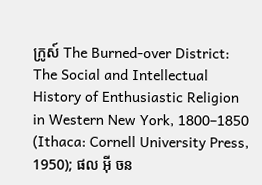ក្រូស៍ The Burned-over District: The Social and Intellectual History of Enthusiastic Religion in Western New York, 1800–1850 (Ithaca: Cornell University Press, 1950); ផល អ៊ី ចន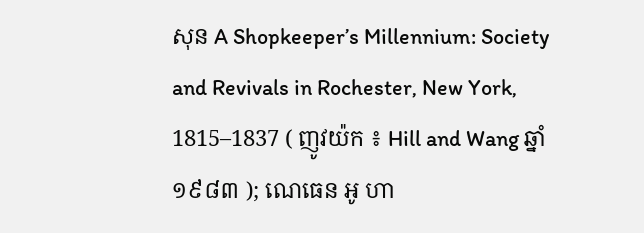សុន A Shopkeeper’s Millennium: Society and Revivals in Rochester, New York, 1815–1837 ( ញូវយ៉ក ៖ Hill and Wang ឆ្នាំ១៩៨៣ ); ណេធេន អូ ហា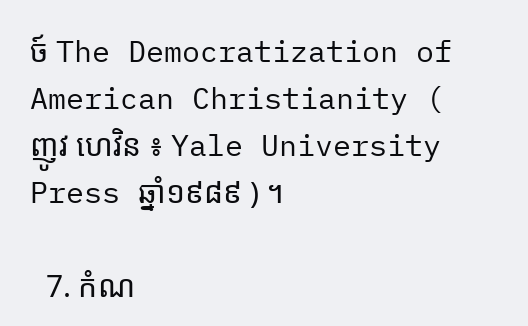ច៍ The Democratization of American Christianity ( ញូវ ហេវិន ៖ Yale University Press ឆ្នាំ១៩៨៩ ) ។

  7. កំណ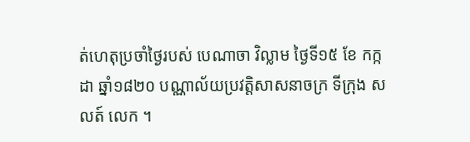ត់ហេតុប្រចាំថ្ងៃរបស់ បេណាចា វិល្លាម ថ្ងៃទី១៥ ខែ កក្កដា ឆ្នាំ១៨២០ បណ្ណាល័យប្រវត្តិសាសនាចក្រ ទីក្រុង សលត៍ លេក ។